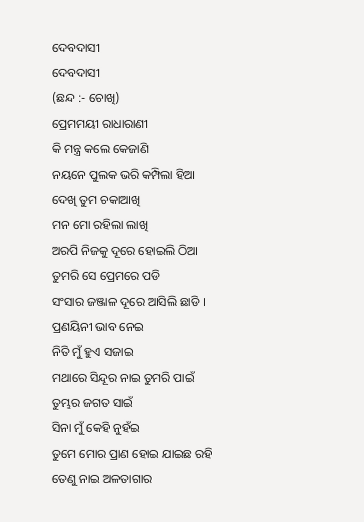ଦେବଦାସୀ
ଦେବଦାସୀ
(ଛନ୍ଦ :- ଚୋଖି)
ପ୍ରେମମୟୀ ରାଧାରାଣୀ
କି ମନ୍ତ୍ର କଲେ କେଜାଣି
ନୟନେ ପୁଲକ ଭରି କମ୍ପିଲା ହିଆ
ଦେଖି ତୁମ ଚକାଆଖି
ମନ ମୋ ରହିଲା ଲାଖି
ଅରପି ନିଜକୁ ଦୂରେ ହୋଇଲି ଠିଆ
ତୁମରି ସେ ପ୍ରେମରେ ପଡି
ସଂସାର ଜଞ୍ଜାଳ ଦୂରେ ଆସିଲି ଛାଡି ।
ପ୍ରଣୟିନୀ ଭାବ ନେଇ
ନିତି ମୁଁ ହୁଏ ସଜାଇ
ମଥାରେ ସିନ୍ଦୂର ନାଇ ତୁମରି ପାଇଁ
ତୁମ୍ଭର ଜଗତ ସାଇଁ
ସିନା ମୁଁ କେହି ନୁହଁଇ
ତୁମେ ମୋର ପ୍ରାଣ ହୋଇ ଯାଇଛ ରହି
ତେଣୁ ନାଇ ଅଳତାଗାର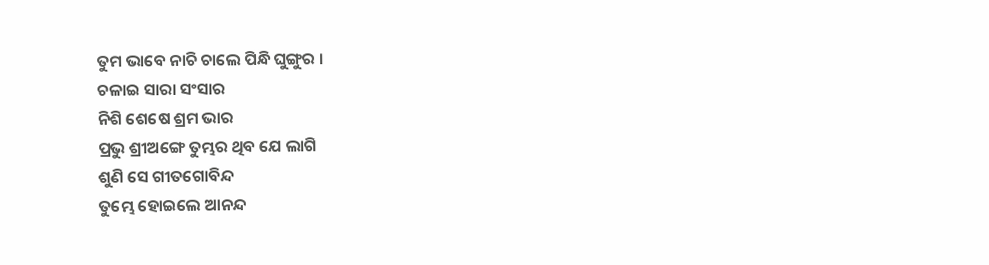ତୁମ ଭାବେ ନାଚି ଚାଲେ ପିନ୍ଧି ଘୁଙ୍ଗୁର ।
ଚଳାଇ ସାରା ସଂସାର
ନିଶି ଶେଷେ ଶ୍ରମ ଭାର
ପ୍ରଭୁ ଶ୍ରୀଅଙ୍ଗେ ତୁମ୍ଭର ଥିବ ଯେ ଲାଗି
ଶୁଣି ସେ ଗୀତଗୋବିନ୍ଦ
ତୁମ୍ଭେ ହୋଇଲେ ଆନନ୍ଦ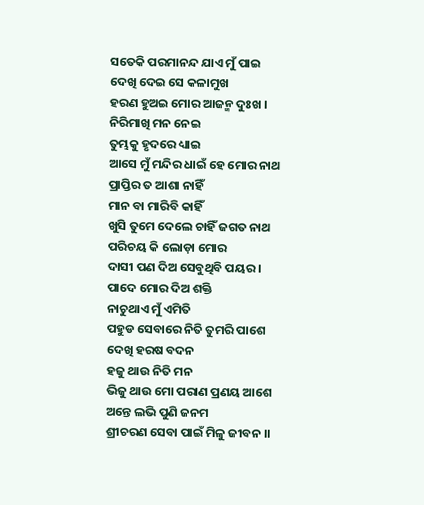ସତେକି ପରମାନନ୍ଦ ଯାଏ ମୁଁ ପାଇ
ଦେଖି ଦେଇ ସେ କଳାମୁଖ
ହରଣ ହୁଅଇ ମୋର ଆଜନ୍ମ ଦୁଃଖ ।
ନିରିମାଖି ମନ ନେଇ
ତୁମ୍ଭକୁ ହୃଦରେ ଧ୍ୟାଇ
ଆସେ ମୁଁ ମନ୍ଦିର ଧାଇଁ ହେ ମୋର ନାଥ
ପ୍ରାପ୍ତିର ତ ଆଶା ନାହିଁ
ମାନ ବା ମାରିବି କାହିଁ
ଖୁସି ତୁମେ ଦେଲେ ଚାହିଁ ଜଗତ ନାଥ
ପରିଚୟ କି ଲୋଡ଼ା ମୋର
ଦାସୀ ପଣ ଦିଅ ସେବୁଥିବି ପୟର ।
ପାଦେ ମୋର ଦିଅ ଶକ୍ତି
ନାଚୁଥାଏ ମୁଁ ଏମିତି
ପହୁଡ ସେବାରେ ନିତି ତୁମରି ପାଶେ
ଦେଖି ହରଷ ବଦନ
ହଜୁ ଥାଉ ନିତି ମନ
ଭିଜୁ ଥାଉ ମୋ ପରାଣ ପ୍ରଣୟ ଆଶେ
ଅନ୍ତେ ଲଭି ପୁଣି ଜନମ
ଶ୍ରୀଚରଣ ସେବା ପାଇଁ ମିଳୁ ଜୀବନ ।।